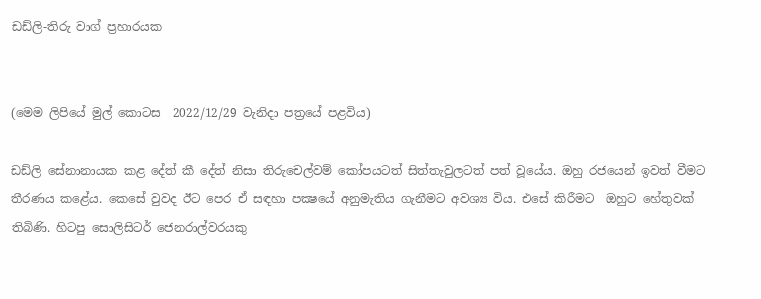ඩඩ්ලි-තිරු වාග් ප්‍රහාරයක


(මෙම ලිපියේ මුල් කොටස  2022/12/29 වැනිදා පත්‍රයේ පළවිය)

ඩඩ්ලි සේනානායක කළ දේත් කී දේත් නිසා තිරුචෙල්වම් කෝපයටත් සිත්තැවුලටත් පත් වූයේය. ඔහු රජයෙන් ඉවත් වීමට තීරණය කළේය. කෙසේ වුවද ඊට පෙර ඒ සඳහා පක්‍ෂයේ අනුමැතිය ගැනීමට අවශ්‍ය විය. එසේ කිරීමට  ඔහුට හේතුවක් තිබිණි. හිටපු සොලිසිටර් ජෙනරාල්වරයකු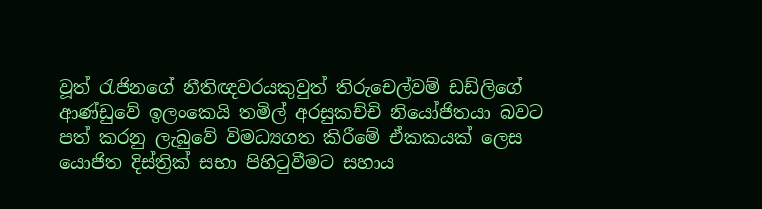වූත් රැජිනගේ නීතිඥවරයකුවුත් තිරුචෙල්වම් ඩඩ්ලිගේ ආණ්ඩුවේ ඉලංකෙයි තමිල් අරසුකච්චි නියෝජිතයා බවට පත් කරනු ලැබුවේ විමධ්‍යගත කිරීමේ ඒකකයක් ලෙස යොජිත දිස්ත්‍රික් සභා පිහිටුවීමට සහාය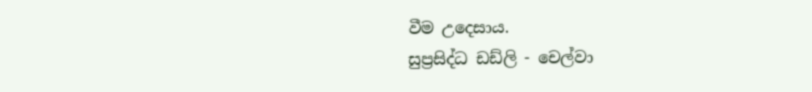වීම උදෙසාය.
සුප්‍රසිද්ධ ඩඩ්ලි - චෙල්වා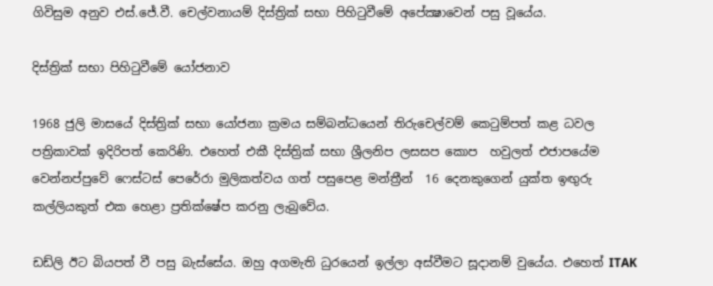ගිවිසුම අනුව එස්.ජේ.වී. චෙල්වනායම් දිස්ත්‍රික් සභා පිහිටුවීමේ අපේක්‍ෂාවෙන් පසු වූයේය.

දිස්ත්‍රික් සභා පිහිටුවීමේ යෝජනාව

1968 ජුලි මාසයේ දිස්ත්‍රික් සභා යෝජනා ක්‍රමය සම්බන්ධයෙන් තිරුචෙල්වම් කෙටුම්පත් කළ ධවල පත්‍රිකාවක් ඉදිරිපත් කෙරිණි. එහෙත් එකී දිස්ත්‍රික් සභා ශ්‍රීලනිප ලසසප කොප  හවුලත් එජාපයේම වෙන්නප්පුවේ ෆෙස්ටස් පෙරේරා මුලිකත්වය ගත් පසුපෙළ මන්ත්‍රීන්  16 දෙනකුගෙන් යුක්ත ඉඟුරු කල්ලියකුත් එක හෙළා ප්‍රතික්ෂේප කරනු ලැබුවේය.

ඩඩ්ලි ඊට බියපත් වී පසු බැස්සේය. ඔහු අගමැති ධුරයෙන් ඉල්ලා අස්වීමට සූදානම් වුයේය. එහෙත් ITAK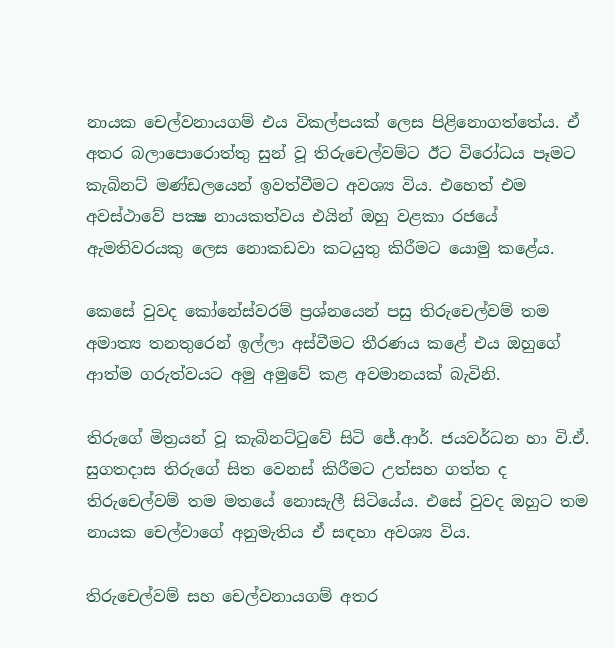නායක චෙල්වනායගම් එය විකල්පයක් ලෙස පිළිනොගත්තේය. ඒ අතර බලාපොරොත්තු සුන් වූ තිරුචෙල්වම්ට ඊට විරෝධය පෑමට කැබිනට් මණ්ඩලයෙන් ඉවත්වීමට අවශ්‍ය විය. එහෙත් එම අවස්ථාවේ පක්‍ෂ නායකත්වය එයින් ඔහු වළකා රජයේ ඇමතිවරයකු ලෙස නොකඩවා කටයුතු කිරීමට යොමු කළේය.

කෙසේ වුවද කෝනේස්වරම් ප්‍රශ්නයෙන් පසු තිරුචෙල්වම් තම අමාත්‍ය තනතුරෙන් ඉල්ලා අස්වීමට තීරණය කළේ එය ඔහුගේ ආත්ම ගරුත්වයට අමු අමුවේ කළ අවමානයක් බැවිනි.

තිරුගේ මිත්‍රයන් වූ කැබිනට්ටුවේ සිටි ජේ.ආර්. ජයවර්ධන හා වි.ඒ. සුගතදාස තිරුගේ සිත වෙනස් කිරීමට උත්සහ ගත්ත ද තිරුචෙල්වම් තම මතයේ නොසැලී සිටියේය. එසේ වුවද ඔහුට තම නායක චෙල්වාගේ අනුමැතිය ඒ සඳහා අවශ්‍ය විය.

තිරුචෙල්වම් සහ චෙල්වනායගම් අතර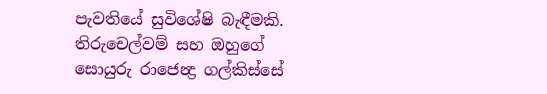පැවතියේ සුවිශේෂි බැඳීමකි. තිරුචෙල්වම් සහ ඔහුගේ සොයුරු රාජෙන්‍ද්‍ර ගල්කිස්සේ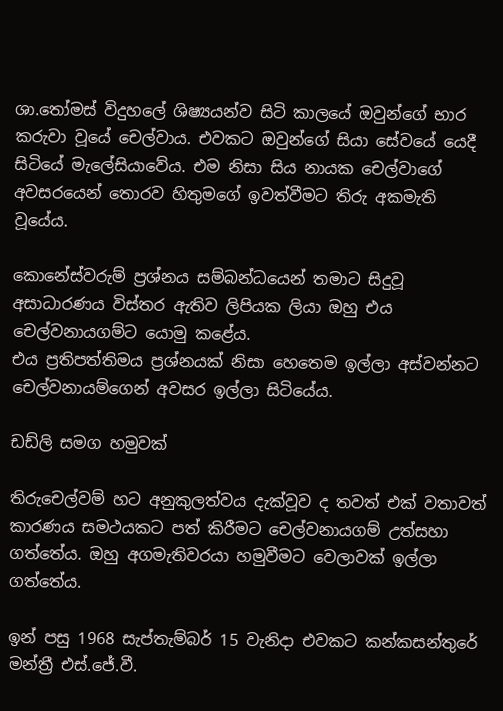ශා.තෝමස් විදුහලේ ශිෂ්‍යයන්ව සිටි කාලයේ ඔවුන්ගේ භාර කරුවා වූයේ චෙල්වාය. එවකට ඔවුන්ගේ සියා සේවයේ යෙදී සිටියේ මැලේසියාවේය. එම නිසා සිය නායක චෙල්වාගේ අවසරයෙන් තොරව හිතුමගේ ඉවත්වීමට තිරු අකමැති වූයේය.

කොනේස්වරුම් ප්‍රශ්නය සම්බන්ධයෙන් තමාට සිදුවූ අසාධාරණය විස්තර ඇතිව ලිපියක ලියා ඔහු එය චෙල්වනායගම්ට යොමු කළේය.
එය ප්‍රතිපත්තිමය ප්‍රශ්නයක් නිසා හෙතෙම ඉල්ලා අස්වන්නට චෙල්වනායම්ගෙන් අවසර ඉල්ලා සිටියේය.

ඩඩ්ලි සමග හමුවක්

තිරුචෙල්වම් හට අනුකුලත්වය දැක්වූව ද තවත් එක් වතාවත් කාරණය සමථයකට පත් කිරීමට චෙල්වනායගම් උත්සහා ගත්තේය. ඔහු අගමැතිවරයා හමුවීමට වෙලාවක් ඉල්ලා ගත්තේය.

ඉන් පසු 1968 සැප්තැම්බර් 15 වැනිදා එවකට කන්කසන්තුරේ මන්ත්‍රී එස්.ජේ.වී.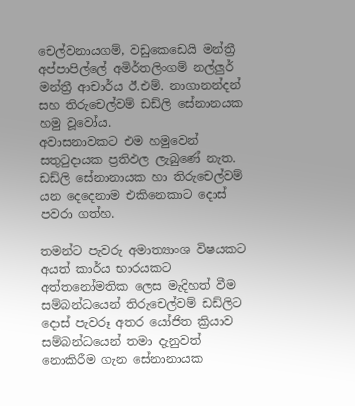චෙල්වනායගම්, වඩුකෙඩෙයි මන්ත්‍රී අප්පාපිල්ලේ අමිර්තලිංගම් නල්ලුර් මන්ත්‍රී ආචාර්ය ඊ.එම්. නාගානන්දන් සහ තිරුචෙල්වම් ඩඩ්ලි සේනානයක හමු වූවෝය.
අවාසනාවකට එම හමුවෙන් සතුටුදායක ප්‍රතිඵල ලැබුණේ නැත. ඩඩ්ලි සේනානායක හා තිරුචෙල්වම් යන දෙදෙනාම එකිනෙකාට දොස් පවරා ගත්හ.

තමන්ට පැවරු අමාත්‍යාංශ විෂයකට අයත් කාර්ය භාරයකට අත්තනෝමතික ලෙස මැදිහත් වීම සම්බන්ධයෙන් තිරුචෙල්වම් ඩඩ්ලිට දොස් පැවරූ අතර යෝජිත ක්‍රියාව සම්බන්ධයෙන් තමා දැනුවත් නොකිරීම ගැන සේනානායක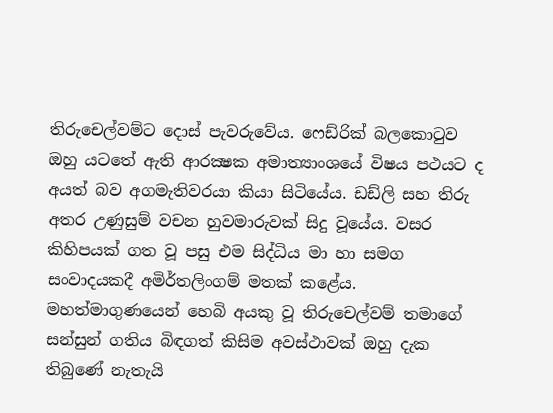තිරුචෙල්වම්ට දොස් පැවරුවේය. ෆෙඩ්රික් බලකොටුව ඔහු යටතේ ඇති ආරක්‍ෂක අමාත්‍යාංශයේ විෂය පථයට ද අයත් බව අගමැතිවරයා කියා සිටියේය. ඩඩ්ලි සහ තිරු අතර උණුසුම් වචන හුවමාරුවක් සිදු වූයේය. වසර කිහිපයක් ගත වූ පසු එම සිද්ධිය මා හා සමග සංවාදයකදී අමිර්තලිංගම් මතක් කළේය. මහත්මාගුණයෙන් හෙබි අයකු වූ තිරුචෙල්වම් තමාගේ සන්සුන් ගතිය බිඳගත් කිසිම අවස්ථාවක් ඔහු දැක තිබුණේ නැතැයි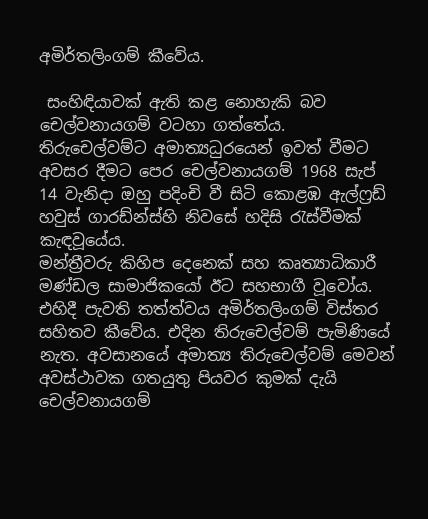අමිර්තලිංගම් කීවේය.

 සංහිඳියාවක් ඇති කළ නොහැකි බව චෙල්වනායගම් වටහා ගත්තේය. තිරුචෙල්වම්ට අමාත්‍යධුරයෙන් ඉවත් වීමට අවසර දීමට පෙර චෙල්වනායගම් 1968 සැප් 14 වැනිදා ඔහු පදිංචි වී සිටි කොළඹ ඇල්ෆ්‍රඩ් හවුස් ගාරඩ්න්ස්හි නිවසේ හදිසි රැස්වීමක් කැඳවූයේය.
මන්ත්‍රීවරු කිහිප දෙනෙක් සහ කෘත්‍යාධිකාරී මණ්ඩල සාමාජිකයෝ ඊට සහභාගී වූවෝය. එහිදී පැවති තත්ත්වය අමිර්තලිංගම් විස්තර සහිතව කීවේය. එදින තිරුචෙල්වම් පැමිණියේ නැත. අවසානයේ අමාත්‍ය තිරුචෙල්වම් මෙවන් අවස්ථාවක ගතයුතු පියවර කුමක් දැයි චෙල්වනායගම්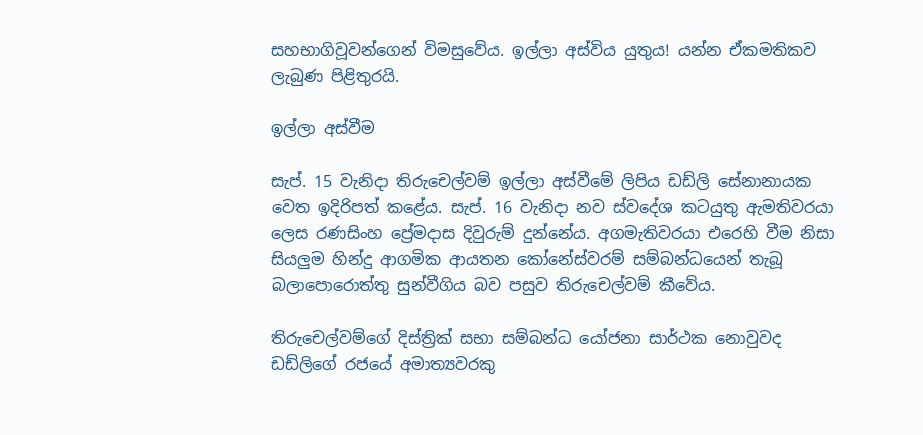සහභාගිවූවන්ගෙන් විමසුවේය. ඉල්ලා අස්විය යුතුය! යන්න ඒකමතිකව ලැබුණ පිළිතුරයි.

ඉල්ලා අස්වීම

සැප්. 15 වැනිදා තිරුචෙල්වම් ඉල්ලා අස්වීමේ ලිපිය ඩඩ්ලි සේනානායක වෙත ඉදිරිපත් කළේය. සැප්. 16 වැනිදා නව ස්වදේශ කටයුතු ඇමතිවරයා ලෙස රණසිංහ ප්‍රේමදාස දිවුරුම් දුන්නේය. අගමැතිවරයා එරෙහි වීම නිසා සියලුම හින්දු ආගමික ආයතන කෝනේස්වරම් සම්බන්ධයෙන් තැබූ බලාපොරොත්තු සුන්වීගිය බව පසුව තිරුචෙල්වම් කීවේය.

තිරුචෙල්වම්ගේ දිස්ත්‍රික් සභා සම්බන්ධ යෝජනා සාර්ථක නොවුවද ඩඩ්ලිගේ රජයේ අමාත්‍යවරකු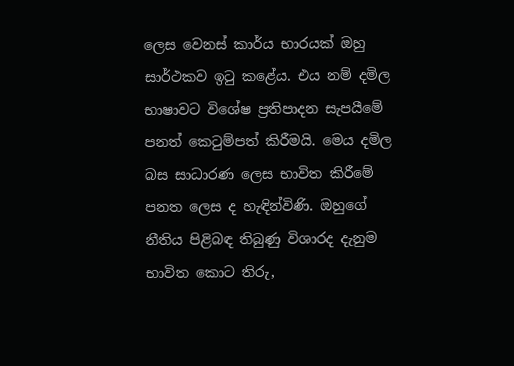ලෙස වෙනස් කාර්ය භාරයක් ඔහු සාර්ථකව ඉටු කළේය. එය නම් දමිල භාෂාවට විශේෂ ප්‍රතිපාදන සැපයීමේ පනත් කෙටුම්පත් කිරීමයි. මෙය දමිල බස සාධාරණ ලෙස භාවිත කිරීමේ පනත ලෙස ද හැඳින්විණි. ඔහුගේ නීතිය පිළිබඳ තිබුණු විශාරද දැනුම භාවිත කොට තිරු,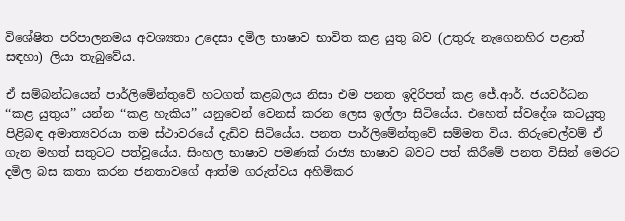විශේෂිත පරිපාලනමය අවශ්‍යතා උදෙසා දමිල භාෂාව භාවිත කළ යුතු බව (උතුරු නැගෙනහිර පළාත් සඳහා) ලියා තැබුවේය.

ඒ සම්බන්ධයෙන් පාර්ලිමේන්තුවේ හටගත් කළබලය නිසා එම පනත ඉදිරිපත් කළ ජේ.ආර්. ජයවර්ධන  ‘‘කළ යුතුය’’ යන්න ‘‘කළ හැකිය’’ යනුවෙන් වෙනස් කරන ලෙස ඉල්ලා සිටියේය. එහෙත් ස්වදේශ කටයුතු පිළිබඳ අමාත්‍යවරයා තම ස්ථාවරයේ දැඩිව සිටියේය. පනත පාර්ලිමේන්තුවේ සම්මත විය. තිරුචෙල්වම් ඒ ගැන මහත් සතුටට පත්වූයේය. සිංහල භාෂාව පමණක් රාජ්‍ය භාෂාව බවට පත් කිරීමේ පනත විසින් මෙරට දමිල බස කතා කරන ජනතාවගේ ආත්ම ගරුත්වය අහිමිකර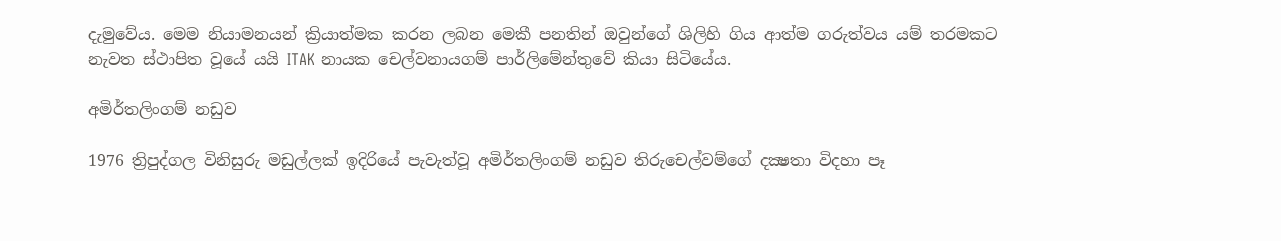දැමුවේය. මෙම නියාමනයන් ක්‍රියාත්මක කරන ලබන මෙකී පනතින් ඔවුන්ගේ ශිලිහි ගිය ආත්ම ගරුත්වය යම් තරමකට නැවත ස්ථාපිත වූයේ යයි ITAK නායක චෙල්වනායගම් පාර්ලිමේන්තුවේ කියා සිටියේය.

අමිර්තලිංගම් නඩුව

1976 ත්‍රිපුද්ගල විනිසුරු මඩුල්ලක් ඉදිරියේ පැවැත්වූ අමිර්තලිංගම් නඩුව තිරුචෙල්වම්ගේ දක්‍ෂතා විදහා පෑ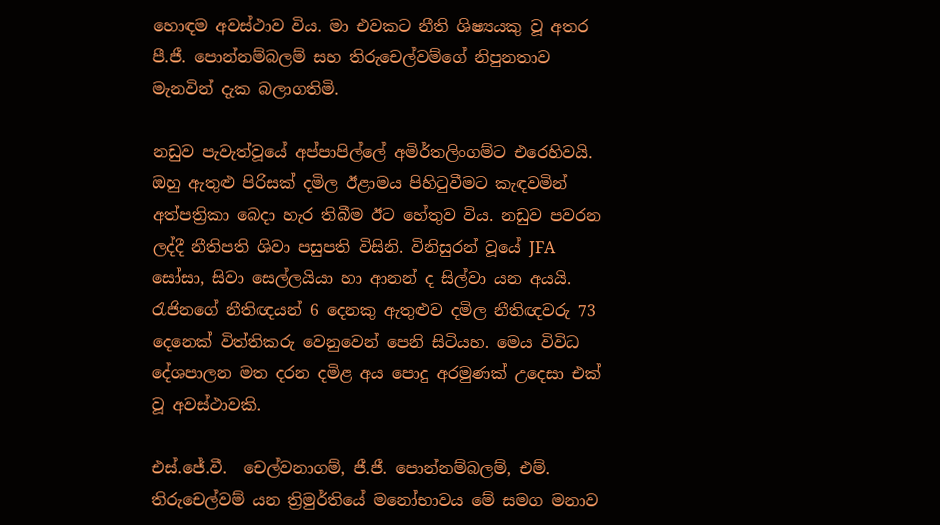හොඳම අවස්ථාව විය. මා එවකට නීති ශිෂ්‍යයකු වූ අතර පී.ජී. පොන්නම්බලම් සහ තිරුචෙල්වම්ගේ නිපුනතාව මැනවින් දැක බලාගතිමි.

නඩුව පැවැත්වූයේ අප්පාපිල්ලේ අමිර්තලිංගම්ට එරෙහිවයි. ඔහු ඇතුළු පිරිසක් දමිල ඊළාමය පිහිටුවීමට කැඳවමින් අත්පත්‍රිකා බෙදා හැර තිබීම ඊට හේතුව විය. නඩුව පවරන ලද්දී නීතිපති ශිවා පසුපති විසිනි. විනිසුරන් වූයේ JFA සෝසා, සිවා සෙල්ලයියා හා ආනන් ද සිල්වා යන අයයි. රැජිනගේ නීතිඥයන් 6 දෙනකු ඇතුළුව දමිල නීතිඥවරු 73 දෙනෙක් විත්තිකරු වෙනුවෙන් පෙනි සිටියහ. මෙය විවිධ දේශපාලන මත දරන දමිළ අය පොදු අරමුණක් උදෙසා එක් වූ අවස්ථාවකි.

එස්.ජේ.වී.  චෙල්වනාගම්, ජී.ජී. පොන්නම්බලම්, එම්. තිරුචෙල්වම් යන ත්‍රිමුර්තියේ මනෝභාවය මේ සමග මනාව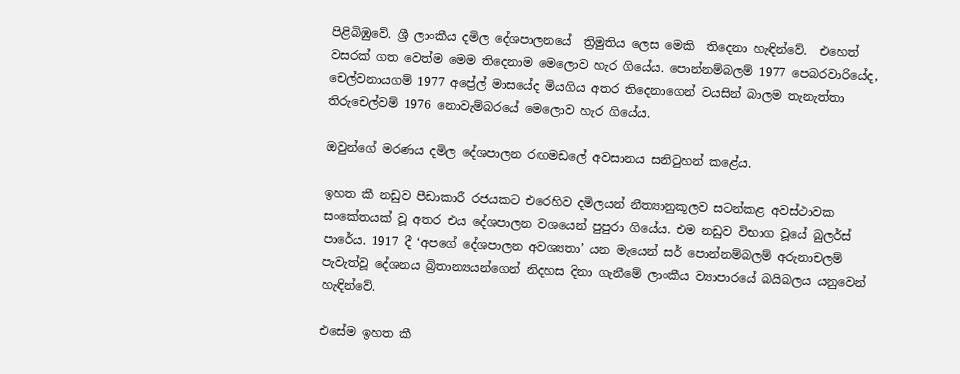පිළිබිඹුවේ. ශ්‍රී ලාංකීය දමිල දේශපාලනයේ  ත්‍රිමුතිය ලෙස මෙකි  තිදෙනා හැඳින්වේ.  එහෙත් වසරක් ගත වෙත්ම මෙම තිදෙනාම මෙලොව හැර ගියේය. පොන්නම්බලම් 1977 පෙබරවාරියේද, චෙල්වනායගම් 1977 අප්‍රේල් මාසයේද මියගිය අතර තිදෙනාගෙන් වයසින් බාලම තැනැත්තා තිරුචෙල්වම් 1976 නොවැම්බරයේ මෙලොව හැර ගියේය.

ඔවුන්ගේ මරණය දමිල දේශපාලන රඟමඩලේ අවසානය සනිටුහන් කළේය.

ඉහත කී නඩුව පීඩාකාරී රජයකට එරෙහිව දමිලයන් නීත්‍යානුකූලව සටන්කළ අවස්ථාවක සංකේතයක් වූ අතර එය දේශපාලන වශයෙන් පුපුරා ගියේය. එම නඩුව විභාග වූයේ බුලර්ස් පාරේය. 1917 දී ‘අපගේ දේශපාලන අවශ්‍යතා’ යන මැයෙන් සර් පොන්නම්බලම් අරුනාචලම් පැවැත්වූ දේශනය බ්‍රිතාන්‍යයන්ගෙන් නිදහස දිනා ගැනීමේ ලාංකීය ව්‍යාපාරයේ බයිබලය යනුවෙන් හැඳින්වේ.

එසේම ඉහත කී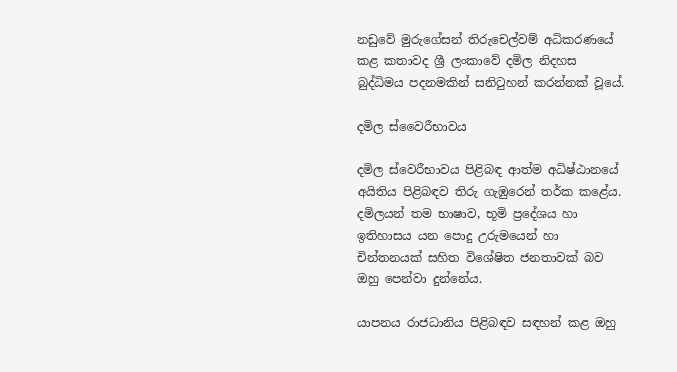නඩුවේ මුරුගේසන් තිරුචෙල්වම් අධිකරණයේ කළ කතාවද ශ්‍රී ලංකාවේ දමිල නිදහස බුද්ධිමය පදනමකින් සනිටුහන් කරන්නක් වූයේ.

දමිල ස්වෛරීභාවය

දමිල ස්වෙරීභාවය පිළිබඳ ආත්ම අධිෂ්ඨානයේ අයිතිය පිළිබඳව තිරු ගැඹුරෙන් තර්ක කළේය. දමිලයන් තම භාෂාව, භූමි ප්‍රදේශය හා ඉතිහාසය යන පොදු උරුමයෙන් හා චින්තනයක් සහිත විශේෂිත ජනතාවක් බව ඔහු පෙන්වා දුන්නේය.

යාපනය රාජධානිය පිළිබඳව සඳහන් කළ ඔහු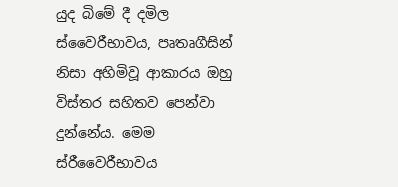යුද බිමේ දී දමිල ස්වෛරීභාවය, පෘතෘගීසින් නිසා අහිමිවූ ආකාරය ඔහු විස්තර සහිතව පෙන්වා දුන්නේය. මෙම ස්රීවෛරීභාවය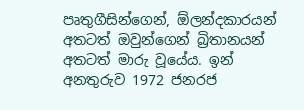පෘතුගීසින්ගෙන්, ඕලන්දකාරයන් අතටත් ඔවුන්ගෙන් බ්‍රිතානයන් අතටත් මාරු වූයේය. ඉන් අනතුරුව 1972 ජනරජ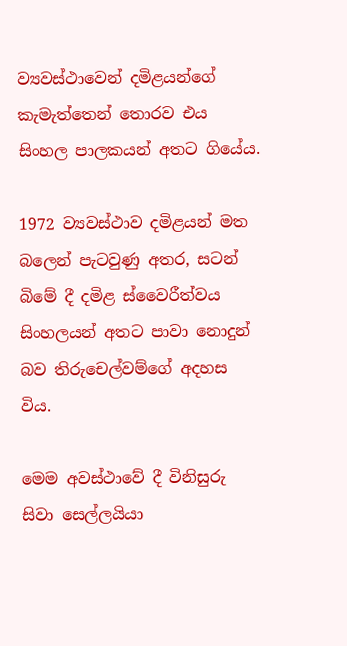ව්‍යවස්ථාවෙන් දමිළයන්ගේ කැමැත්තෙන් තොරව එය සිංහල පාලකයන් අතට ගියේය.

1972 ව්‍යවස්ථාව දමිළයන් මත බලෙන් පැටවුණු අතර, සටන් බිමේ දී දමිළ ස්වෛරීත්වය සිංහලයන් අතට පාවා නොදුන් බව තිරුචෙල්වම්ගේ අදහස විය.

මෙම අවස්ථාවේ දී විනිසුරු සිවා සෙල්ලයියා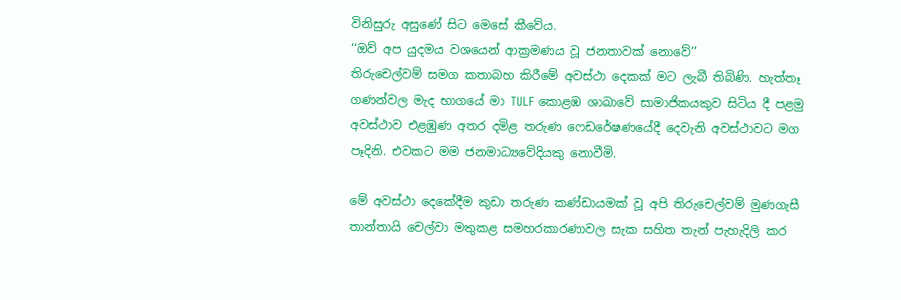විනිසුරු අසුණේ සිට මෙසේ කීවේය.
‘‘ඔව් අප යුදමය වශයෙන් ආක්‍රමණය වූ ජනතාවක් නොවේ’’
තිරුචෙල්වම් සමග කතාබහ කිරීමේ අවස්ථා දෙකක් මට ලැබී තිබිණි. හැත්තෑ ගණන්වල මැද භාගයේ මා TULF කොළඹ ශාඛාවේ සාමාජිකයකුව සිටිය දී පළමු අවස්ථාව එළඹුණ අතර දමිළ තරුණ ෆෙඩරේෂණයේදී දෙවැනි අවස්ථාවට මග පෑදිනි. එවකට මම ජනමාධ්‍යවේදියකු නොවීමි.

මේ අවස්ථා දෙකේදීම කුඩා තරුණ කණ්ඩායමක් වූ අපි තිරුචෙල්වම් මුණගැසී තාන්තායි චෙල්වා මතුකළ සමහරකාරණාවල සැක සහිත තැන් පැහැදිලි කර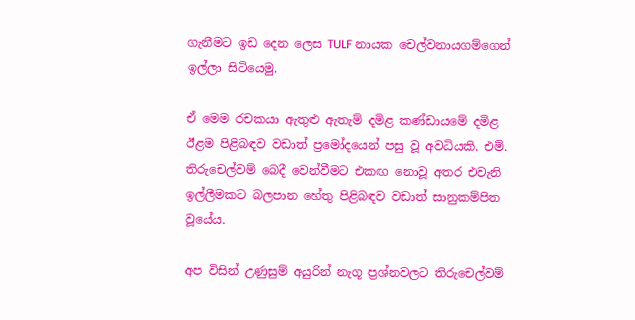ගැනීමට ඉඩ දෙන ලෙස TULF නායක චෙල්වනායගම්ගෙන් ඉල්ලා සිටියෙමු.

ඒ මෙම රචකයා ඇතුළු ඇතැම් දමිළ කණ්ඩායමේ දමිළ ඊළම පිළිබඳව වඩාත් ප්‍රමෝදයෙන් පසු වූ අවධියකි. එම්. තිරුචෙල්වම් බෙදී වෙන්වීමට එකඟ නොවූ අතර එවැනි ඉල්ලීමකට බලපාන හේතු පිළිබඳව වඩාත් සානුකම්පිත වූයේය.

අප විසින් උණුසුම් අයුරින් නැගූ ප්‍රශ්නවලට තිරුචෙල්වම්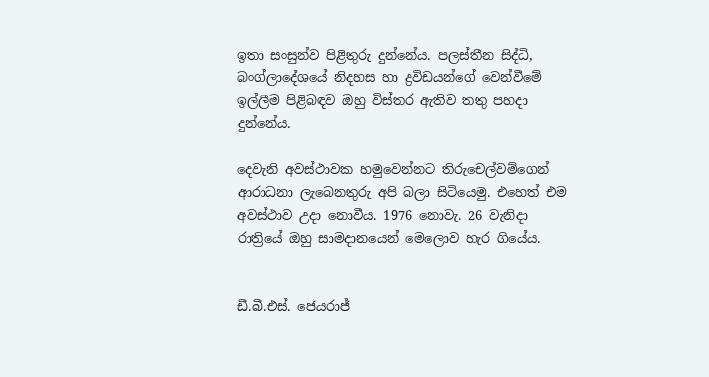ඉතා සංසුන්ව පිළිතුරු දුන්නේය. පලස්තීන සිද්ධි, බංග්ලාදේශයේ නිදහස හා ද්‍රවිඩයන්ගේ වෙන්වීමේ ඉල්ලීම පිළිබඳව ඔහු විස්තර ඇතිව තතු පහදා දුන්නේය.

දෙවැනි අවස්ථාවක හමුවෙන්නට තිරුචෙල්වම්ගෙන් ආරාධනා ලැබෙනතුරු අපි බලා සිටියෙමු. එහෙත් එම අවස්ථාව උදා නොවීය. 1976 නොවැ. 26 වැනිදා රාත්‍රියේ ඔහු සාමදානයෙන් මෙලොව හැර ගියේය.


ඩී.බී.එස්. ජෙයරාජ්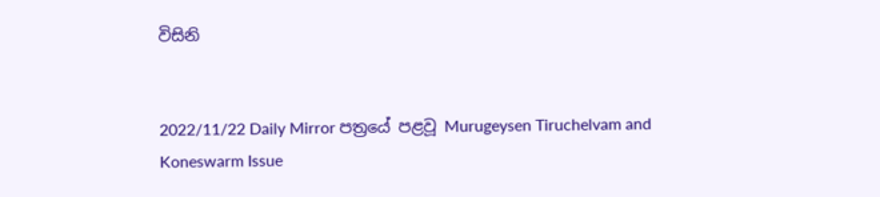විසිනි


2022/11/22 Daily Mirror පත්‍රයේ පළවූ Murugeysen Tiruchelvam and Koneswarm Issue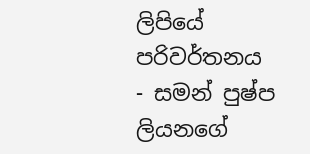ලිපියේ පරිවර්තනය
- සමන් පුෂ්ප ලියනගේ